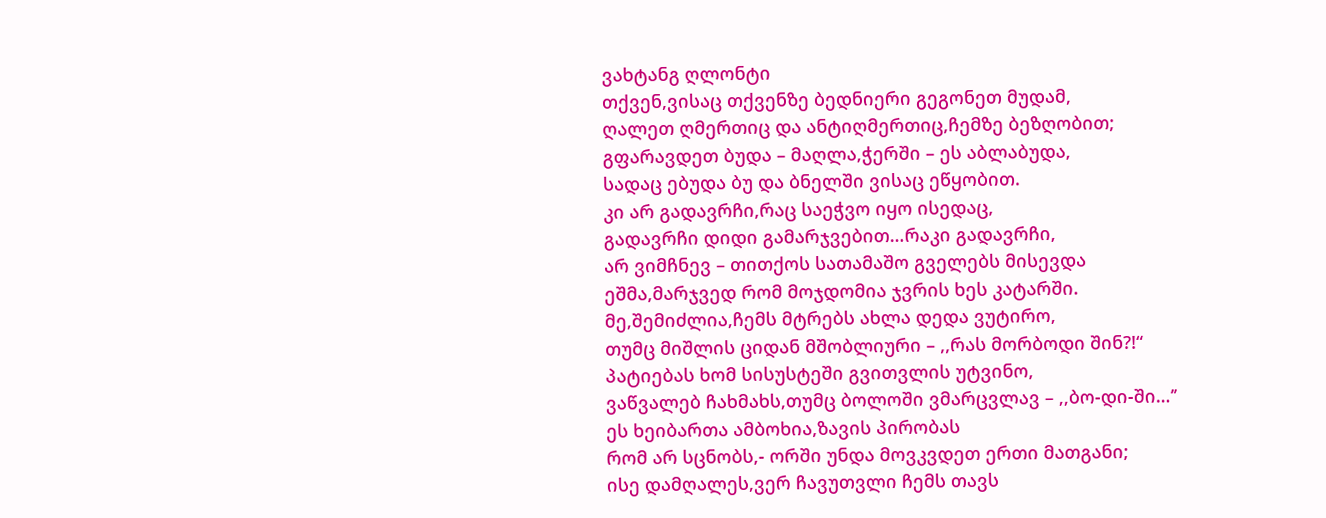ვახტანგ ღლონტი
თქვენ,ვისაც თქვენზე ბედნიერი გეგონეთ მუდამ,
ღალეთ ღმერთიც და ანტიღმერთიც,ჩემზე ბეზღობით;
გფარავდეთ ბუდა – მაღლა,ჭერში – ეს აბლაბუდა,
სადაც ებუდა ბუ და ბნელში ვისაც ეწყობით.
კი არ გადავრჩი,რაც საეჭვო იყო ისედაც,
გადავრჩი დიდი გამარჯვებით…რაკი გადავრჩი,
არ ვიმჩნევ – თითქოს სათამაშო გველებს მისევდა
ეშმა,მარჯვედ რომ მოჯდომია ჯვრის ხეს კატარში.
მე,შემიძლია,ჩემს მტრებს ახლა დედა ვუტირო,
თუმც მიშლის ციდან მშობლიური – ,,რას მორბოდი შინ?!“
პატიებას ხომ სისუსტეში გვითვლის უტვინო,
ვაწვალებ ჩახმახს,თუმც ბოლოში ვმარცვლავ – ,,ბო-დი-ში…’’
ეს ხეიბართა ამბოხია,ზავის პირობას
რომ არ სცნობს,- ორში უნდა მოვკვდეთ ერთი მათგანი;
ისე დამღალეს,ვერ ჩავუთვლი ჩემს თავს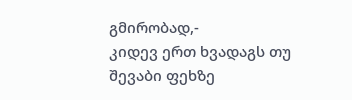გმირობად,-
კიდევ ერთ ხვადაგს თუ შევაბი ფეხზე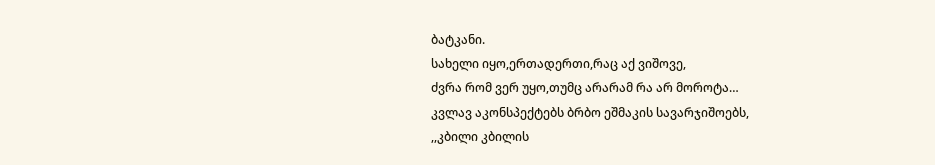ბატკანი.
სახელი იყო,ერთადერთი,რაც აქ ვიშოვე,
ძვრა რომ ვერ უყო,თუმც არარამ რა არ მოროტა…
კვლავ აკონსპექტებს ბრბო ეშმაკის სავარჯიშოებს,
,,კბილი კბილის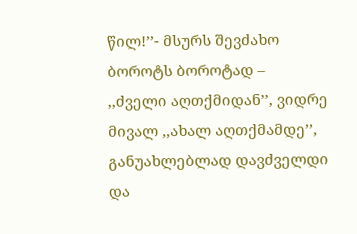წილ!’’- მსურს შევძახო ბოროტს ბოროტად –
,,ძველი აღთქმიდან’’, ვიდრე მივალ ,,ახალ აღთქმამდე’’,
განუახლებლად დავძველდი და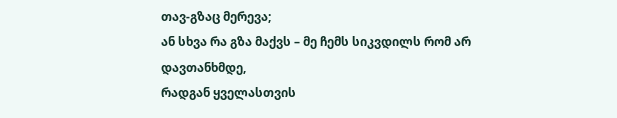თავ-გზაც მერევა;
ან სხვა რა გზა მაქვს – მე ჩემს სიკვდილს რომ არ დავთანხმდე,
რადგან ყველასთვის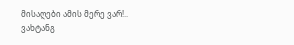მისაღები ამის მერე ვარ!..
ვახტანგ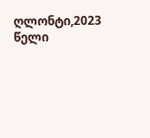ღლონტი,2023 წელი